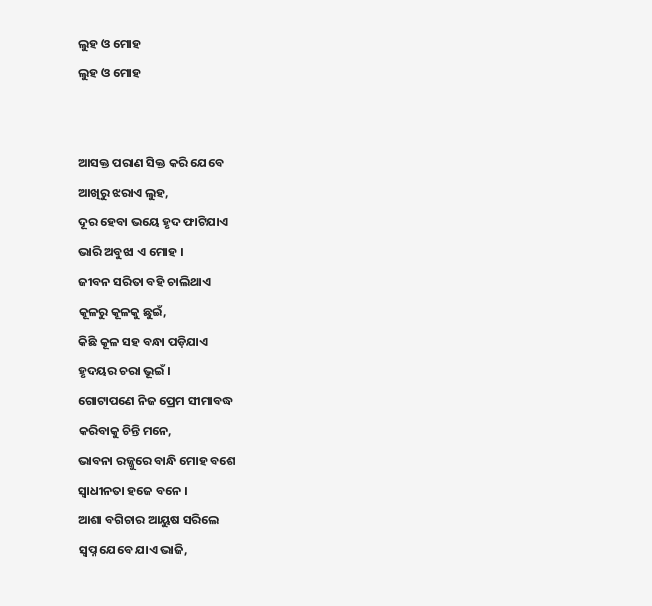ଲୁହ ଓ ମୋହ
ଲୁହ ଓ ମୋହ


ଆସକ୍ତ ପରାଣ ସିକ୍ତ କରି ଯେବେ
ଆଖିରୁ ଝରାଏ ଲୁହ,
ଦୂର ହେବା ଭୟେ ହୃଦ ଫାଟିଯାଏ
ଭାରି ଅବୁଝା ଏ ମୋହ ।
ଜୀବନ ସରିତା ବହି ଚାଲିଥାଏ
କୂଳରୁ କୂଳକୁ ଛୁଇଁ,
କିଛି କୂଳ ସହ ବନ୍ଧା ପଡ଼ିଯାଏ
ହୃଦୟର ଚରା ଭୂଇଁ ।
ଗୋଟାପଣେ ନିଜ ପ୍ରେମ ସୀମାବଦ୍ଧ
କରିବାକୁ ଚିନ୍ତି ମନେ,
ଭାବନା ରଜ୍ଜୁରେ ବାନ୍ଧି ମୋହ ବଶେ
ସ୍ବାଧୀନତା ହଜେ ବନେ ।
ଆଶା ବଗିଚାର ଆୟୁଷ ସରିଲେ
ସ୍ୱପ୍ନ ଯେବେ ଯାଏ ଭାଜି,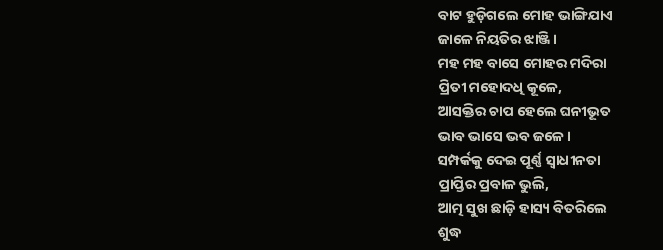ବାଟ ହୁଡ଼ିଗଲେ ମୋହ ଭାଙ୍ଗିଯାଏ
ଜାଳେ ନିୟତିର ଝାଞ୍ଜି ।
ମହ ମହ ବାସେ ମୋହର ମଦିରା
ପ୍ରିତୀ ମହୋଦଧି କୂଳେ,
ଆସକ୍ତିର ଚାପ ହେଲେ ଘନୀଭୂତ
ଭାବ ଭାସେ ଭବ ଜଳେ ।
ସମ୍ପର୍କକୁ ଦେଇ ପୂର୍ଣ୍ଣ ସ୍ବାଧୀନତା
ପ୍ରାପ୍ତିର ପ୍ରବାଳ ଭୁଲି,
ଆତ୍ମ ସୁଖ ଛାଡ଼ି ହାସ୍ୟ ବିତରିଲେ
ଶୁଦ୍ଧ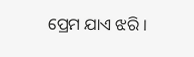ପ୍ରେମ ଯାଏ ଝରି ।